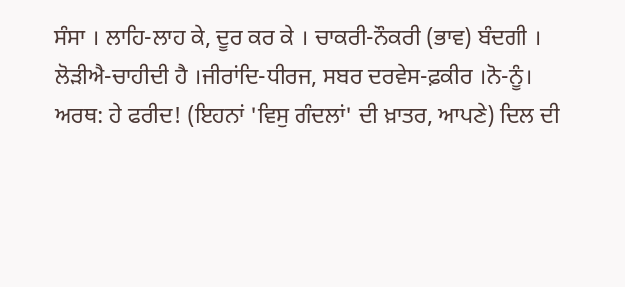ਸੰਸਾ । ਲਾਹਿ-ਲਾਹ ਕੇ, ਦੂਰ ਕਰ ਕੇ । ਚਾਕਰੀ-ਨੌਕਰੀ (ਭਾਵ) ਬੰਦਗੀ ।
ਲੋੜੀਐ-ਚਾਹੀਦੀ ਹੈ ।ਜੀਰਾਂਦਿ-ਧੀਰਜ, ਸਬਰ ਦਰਵੇਸ-ਫ਼ਕੀਰ ।ਨੋ-ਨੂੰ।
ਅਰਥ: ਹੇ ਫਰੀਦ! (ਇਹਨਾਂ 'ਵਿਸੁ ਗੰਦਲਾਂ' ਦੀ ਖ਼ਾਤਰ, ਆਪਣੇ) ਦਿਲ ਦੀ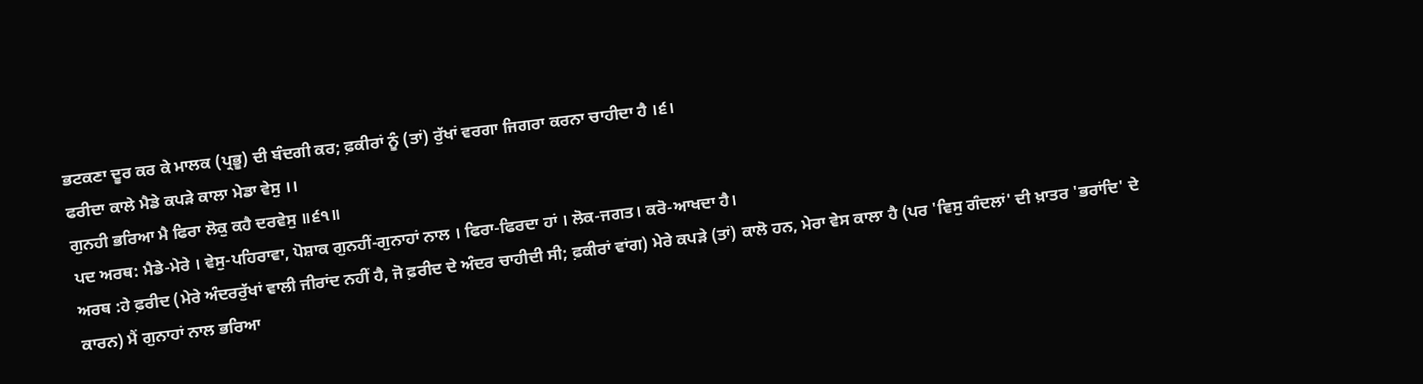ਭਟਕਣਾ ਦੂਰ ਕਰ ਕੇ ਮਾਲਕ (ਪ੍ਰਭੂ) ਦੀ ਬੰਦਗੀ ਕਰ; ਫ਼ਕੀਰਾਂ ਨੂੰ (ਤਾਂ) ਰੁੱਖਾਂ ਵਰਗਾ ਜਿਗਰਾ ਕਰਨਾ ਚਾਹੀਦਾ ਹੈ ।੬।
ਫਰੀਦਾ ਕਾਲੇ ਮੈਡੇ ਕਪੜੇ ਕਾਲਾ ਮੇਡਾ ਵੇਸੁ ।।
ਗੁਨਹੀ ਭਰਿਆ ਮੈ ਫਿਰਾ ਲੋਕੁ ਕਹੈ ਦਰਵੇਸੁ ॥੬੧॥
ਪਦ ਅਰਥ: ਮੈਡੇ-ਮੇਰੇ । ਵੇਸੁ-ਪਹਿਰਾਵਾ, ਪੋਸ਼ਾਕ ਗੁਨਹੀਂ-ਗੁਨਾਹਾਂ ਨਾਲ । ਫਿਰਾ-ਫਿਰਦਾ ਹਾਂ । ਲੋਕ-ਜਗਤ। ਕਰੋ-ਆਖਦਾ ਹੈ।
ਅਰਥ :ਹੇ ਫ਼ਰੀਦ (ਮੇਰੇ ਅੰਦਰਰੁੱਖਾਂ ਵਾਲੀ ਜੀਰਾਂਦ ਨਹੀਂ ਹੈ, ਜੋ ਫ਼ਰੀਦ ਦੇ ਅੰਦਰ ਚਾਹੀਦੀ ਸੀ; ਫ਼ਕੀਰਾਂ ਵਾਂਗ) ਮੇਰੇ ਕਪੜੇ (ਤਾਂ) ਕਾਲੋ ਹਨ, ਮੇਰਾ ਵੇਸ ਕਾਲਾ ਹੈ (ਪਰ 'ਵਿਸੁ ਗੰਦਲਾਂ' ਦੀ ਖ਼ਾਤਰ 'ਭਰਾਂਦਿ' ਦੇ ਕਾਰਨ) ਮੈਂ ਗੁਨਾਹਾਂ ਨਾਲ ਭਰਿਆ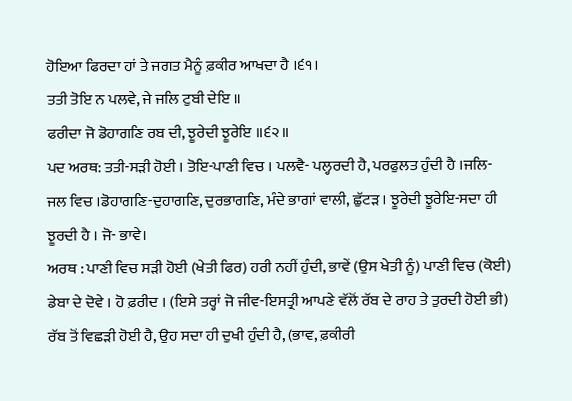ਹੋਇਆ ਫਿਰਦਾ ਹਾਂ ਤੇ ਜਗਤ ਮੈਨੂੰ ਫ਼ਕੀਰ ਆਖਦਾ ਹੈ ।੬੧।
ਤਤੀ ਤੋਇ ਨ ਪਲਵੇ, ਜੇ ਜਲਿ ਟੁਬੀ ਦੇਇ ॥
ਫਰੀਦਾ ਜੋ ਡੋਹਾਗਣਿ ਰਬ ਦੀ, ਝੂਰੇਦੀ ਝੂਰੇਇ ॥੬੨॥
ਪਦ ਅਰਥ: ਤਤੀ-ਸੜੀ ਹੋਈ । ਤੋਇ-ਪਾਣੀ ਵਿਚ । ਪਲਵੈ- ਪਲ੍ਹਰਦੀ ਹੈ, ਪਰਫੁਲਤ ਹੁੰਦੀ ਹੈ ।ਜਲਿ-ਜਲ ਵਿਚ ।ਡੋਹਾਗਣਿ-ਦੁਹਾਗਣਿ, ਦੁਰਭਾਗਣਿ, ਮੰਦੇ ਭਾਗਾਂ ਵਾਲੀ, ਛੁੱਟੜ । ਝੂਰੇਦੀ ਝੂਰੇਇ-ਸਦਾ ਹੀ ਝੂਰਦੀ ਹੈ । ਜੋ- ਭਾਵੇ।
ਅਰਥ : ਪਾਣੀ ਵਿਚ ਸੜੀ ਹੋਈ (ਖੇਤੀ ਫਿਰ) ਹਰੀ ਨਹੀਂ ਹੁੰਦੀ, ਭਾਵੇਂ (ਉਸ ਖੇਤੀ ਨੂੰ) ਪਾਣੀ ਵਿਚ (ਕੋਈ) ਡੇਬਾ ਦੇ ਦੋਵੇ । ਹੋ ਫ਼ਰੀਦ । (ਇਸੇ ਤਰ੍ਹਾਂ ਜੋ ਜੀਵ-ਇਸਤ੍ਰੀ ਆਪਣੇ ਵੱਲੋਂ ਰੱਬ ਦੇ ਰਾਹ ਤੇ ਤੁਰਦੀ ਹੋਈ ਭੀ) ਰੱਬ ਤੋਂ ਵਿਛੜੀ ਹੋਈ ਹੈ, ਉਹ ਸਦਾ ਹੀ ਦੁਖੀ ਹੁੰਦੀ ਹੈ, (ਭਾਵ, ਫ਼ਕੀਰੀ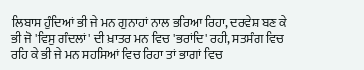ਲਿਬਾਸ ਹੁੰਦਿਆਂ ਭੀ ਜੇ ਮਨ ਗੁਨਾਹਾਂ ਨਾਲ ਭਰਿਆ ਰਿਹਾ, ਦਰਵੇਸ਼ ਬਣ ਕੇ ਭੀ ਜੋ 'ਵਿਸੁ ਗੰਦਲਾਂ' ਦੀ ਖ਼ਾਤਰ ਮਨ ਵਿਚ 'ਭਰਾਂਦਿ' ਰਹੀ, ਸਤਸੰਗ ਵਿਚ ਰਹਿ ਕੇ ਭੀ ਜੇ ਮਨ ਸਹਸਿਆਂ ਵਿਚ ਰਿਹਾ ਤਾਂ ਭਾਗਾਂ ਵਿਚ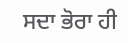ਸਦਾ ਭੋਰਾ ਹੀ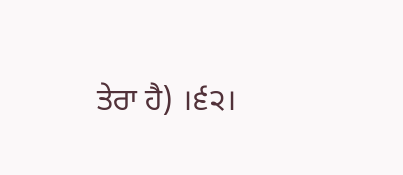ਤੇਰਾ ਹੈ) ।੬੨।